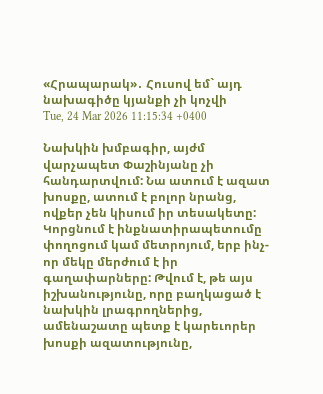«Հրապարակ»․ Հուսով եմ` այդ նախագիծը կյանքի չի կոչվի
Tue, 24 Mar 2026 11:15:34 +0400

Նախկին խմբագիր, այժմ վարչապետ Փաշինյանը չի հանդարտվում: Նա ատում է ազատ խոսքը, ատում է բոլոր նրանց, ովքեր չեն կիսում իր տեսակետը: Կորցնում է ինքնատիրապետումը փողոցում կամ մետրոյում, երբ ինչ-որ մեկը մերժում է իր գաղափարները: Թվում է, թե այս իշխանությունը, որը բաղկացած է նախկին լրագրողներից, ամենաշատը պետք է կարեւորեր խոսքի ազատությունը,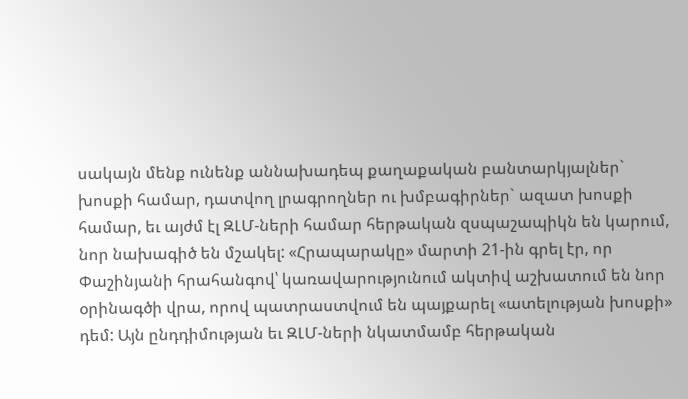սակայն մենք ունենք աննախադեպ քաղաքական բանտարկյալներ` խոսքի համար, դատվող լրագրողներ ու խմբագիրներ` ազատ խոսքի համար, եւ այժմ էլ ԶԼՄ-ների համար հերթական զսպաշապիկն են կարում, նոր նախագիծ են մշակել: «Հրապարակը» մարտի 21-ին գրել էր, որ Փաշինյանի հրահանգով՝ կառավարությունում ակտիվ աշխատում են նոր օրինագծի վրա, որով պատրաստվում են պայքարել «ատելության խոսքի» դեմ: Այն ընդդիմության եւ ԶԼՄ-ների նկատմամբ հերթական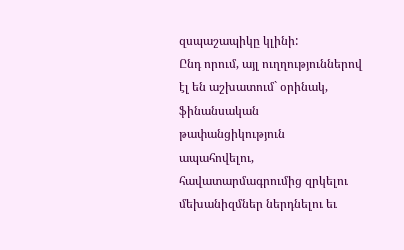զսպաշապիկը կլինի:
Ընդ որում, այլ ուղղություններով էլ են աշխատում` օրինակ, ֆինանսական թափանցիկություն ապահովելու, հավատարմագրումից զրկելու մեխանիզմներ ներդնելու եւ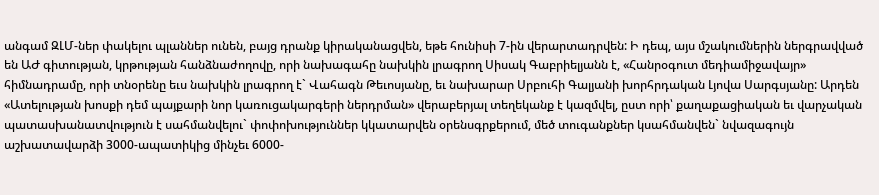անգամ ԶԼՄ-ներ փակելու պլաններ ունեն, բայց դրանք կիրականացվեն, եթե հունիսի 7-ին վերարտադրվեն: Ի դեպ, այս մշակումներին ներգրավված են ԱԺ գիտության, կրթության հանձնաժողովը, որի նախագահը նախկին լրագրող Սիսակ Գաբրիելյանն է, «Հանրօգուտ մեդիամիջավայր» հիմնադրամը, որի տնօրենը եւս նախկին լրագրող է` Վահագն Թեւոսյանը, եւ նախարար Սրբուհի Գալյանի խորհրդական Լյովա Սարգսյանը: Արդեն «Ատելության խոսքի դեմ պայքարի նոր կառուցակարգերի ներդրման» վերաբերյալ տեղեկանք է կազմվել, ըստ որի՝ քաղաքացիական եւ վարչական պատասխանատվություն է սահմանվելու` փոփոխություններ կկատարվեն օրենսգրքերում, մեծ տուգանքներ կսահմանվեն` նվազագույն աշխատավարձի 3000-ապատիկից մինչեւ 6000-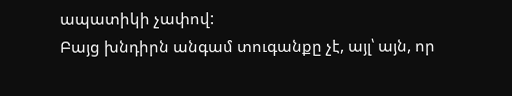ապատիկի չափով:
Բայց խնդիրն անգամ տուգանքը չէ, այլ՝ այն, որ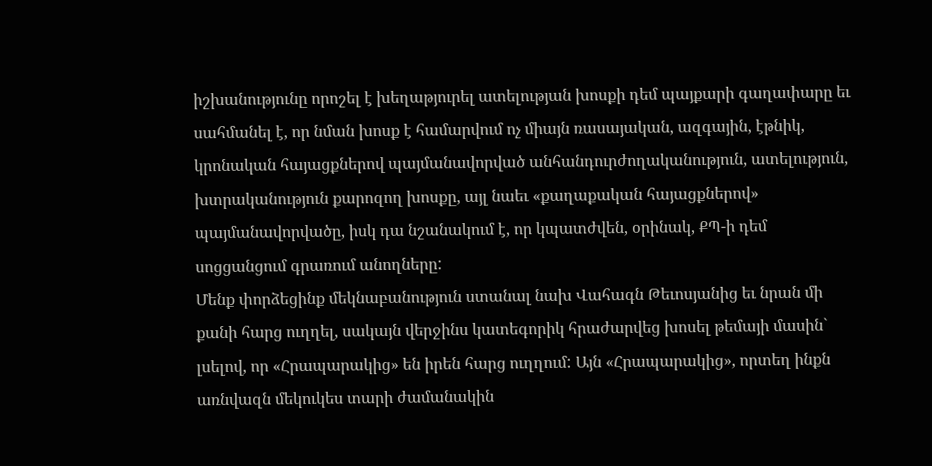իշխանությունը որոշել է խեղաթյուրել ատելության խոսքի դեմ պայքարի գաղափարը եւ սահմանել է, որ նման խոսք է համարվում ոչ միայն ռասայական, ազգային, էթնիկ, կրոնական հայացքներով պայմանավորված անհանդուրժողականություն, ատելություն, խտրականություն քարոզող խոսքը, այլ նաեւ «քաղաքական հայացքներով» պայմանավորվածը, իսկ դա նշանակում է, որ կպատժվեն, օրինակ, ՔՊ-ի դեմ սոցցանցում գրառում անողները:
Մենք փորձեցինք մեկնաբանություն ստանալ նախ Վահագն Թեւոսյանից եւ նրան մի քանի հարց ուղղել, սակայն վերջինս կատեգորիկ հրաժարվեց խոսել թեմայի մասին` լսելով, որ «Հրապարակից» են իրեն հարց ուղղում: Այն «Հրապարակից», որտեղ ինքն առնվազն մեկուկես տարի ժամանակին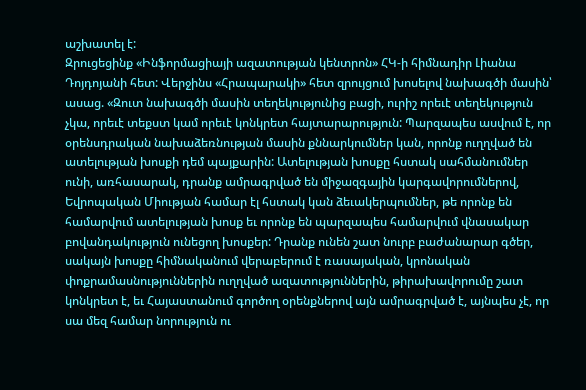աշխատել է:
Զրուցեցինք «Ինֆորմացիայի ազատության կենտրոն» ՀԿ-ի հիմնադիր Լիանա Դոյդոյանի հետ: Վերջինս «Հրապարակի» հետ զրույցում խոսելով նախագծի մասին՝ ասաց. «Զուտ նախագծի մասին տեղեկությունից բացի, ուրիշ որեւէ տեղեկություն չկա, որեւէ տեքստ կամ որեւէ կոնկրետ հայտարարություն: Պարզապես ասվում է, որ օրենսդրական նախաձեռնության մասին քննարկումներ կան, որոնք ուղղված են ատելության խոսքի դեմ պայքարին: Ատելության խոսքը հստակ սահմանումներ ունի, առհասարակ, դրանք ամրագրված են միջազգային կարգավորումներով, Եվրոպական Միության համար էլ հստակ կան ձեւակերպումներ, թե որոնք են համարվում ատելության խոսք եւ որոնք են պարզապես համարվում վնասակար բովանդակություն ունեցող խոսքեր: Դրանք ունեն շատ նուրբ բաժանարար գծեր, սակայն խոսքը հիմնականում վերաբերում է ռասայական, կրոնական փոքրամասնություններին ուղղված ազատություններին, թիրախավորումը շատ կոնկրետ է, եւ Հայաստանում գործող օրենքներով այն ամրագրված է, այնպես չէ, որ սա մեզ համար նորություն ու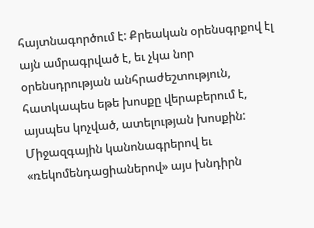հայտնագործում է: Քրեական օրենսգրքով էլ այն ամրագրված է, եւ չկա նոր օրենսդրության անհրաժեշտություն, հատկապես եթե խոսքը վերաբերում է, այսպես կոչված, ատելության խոսքին: Միջազգային կանոնագրերով եւ «ռեկոմենդացիաներով» այս խնդիրն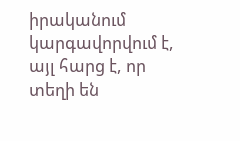իրականում կարգավորվում է, այլ հարց է, որ տեղի են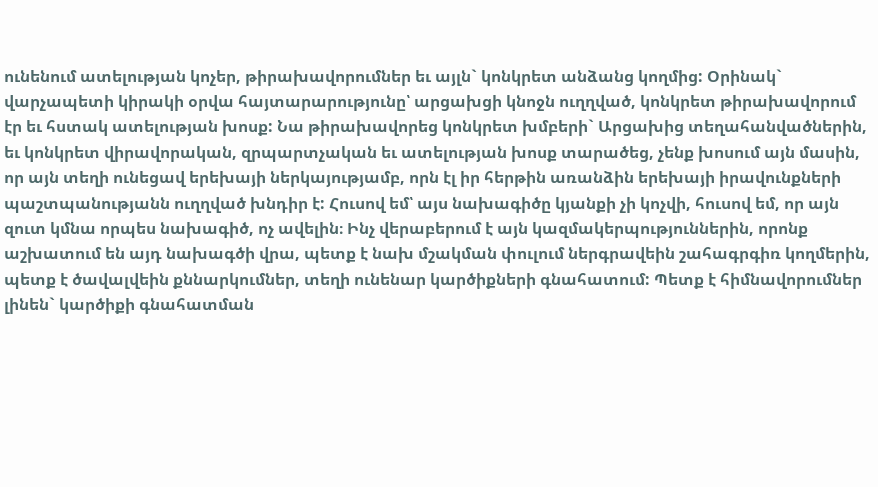ունենում ատելության կոչեր, թիրախավորումներ եւ այլն` կոնկրետ անձանց կողմից: Օրինակ` վարչապետի կիրակի օրվա հայտարարությունը՝ արցախցի կնոջն ուղղված, կոնկրետ թիրախավորում էր եւ հստակ ատելության խոսք: Նա թիրախավորեց կոնկրետ խմբերի` Արցախից տեղահանվածներին, եւ կոնկրետ վիրավորական, զրպարտչական եւ ատելության խոսք տարածեց, չենք խոսում այն մասին, որ այն տեղի ունեցավ երեխայի ներկայությամբ, որն էլ իր հերթին առանձին երեխայի իրավունքների պաշտպանությանն ուղղված խնդիր է: Հուսով եմ՝ այս նախագիծը կյանքի չի կոչվի, հուսով եմ, որ այն զուտ կմնա որպես նախագիծ, ոչ ավելին։ Ինչ վերաբերում է այն կազմակերպություններին, որոնք աշխատում են այդ նախագծի վրա, պետք է նախ մշակման փուլում ներգրավեին շահագրգիռ կողմերին, պետք է ծավալվեին քննարկումներ, տեղի ունենար կարծիքների գնահատում: Պետք է հիմնավորումներ լինեն` կարծիքի գնահատման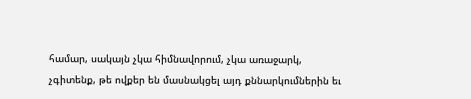համար, սակայն չկա հիմնավորում, չկա առաջարկ, չգիտենք, թե ովքեր են մասնակցել այդ քննարկումներին եւ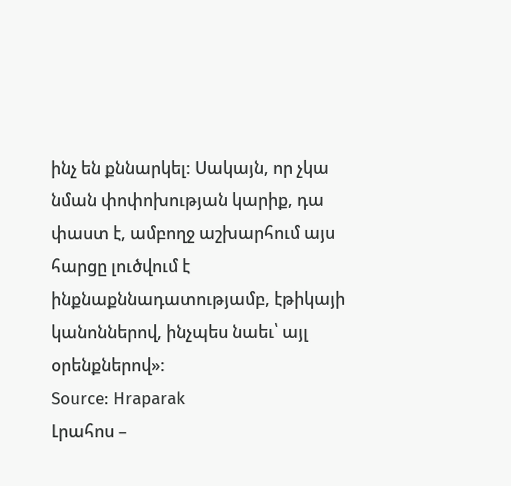ինչ են քննարկել: Սակայն, որ չկա նման փոփոխության կարիք, դա փաստ է, ամբողջ աշխարհում այս հարցը լուծվում է ինքնաքննադատությամբ, էթիկայի կանոններով, ինչպես նաեւ՝ այլ օրենքներով»:
Source: Hraparak
Լրահոս –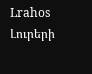Lrahos Լուրերի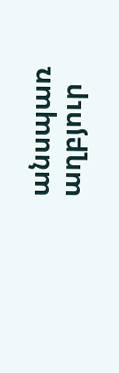անսպառ աղբյուր